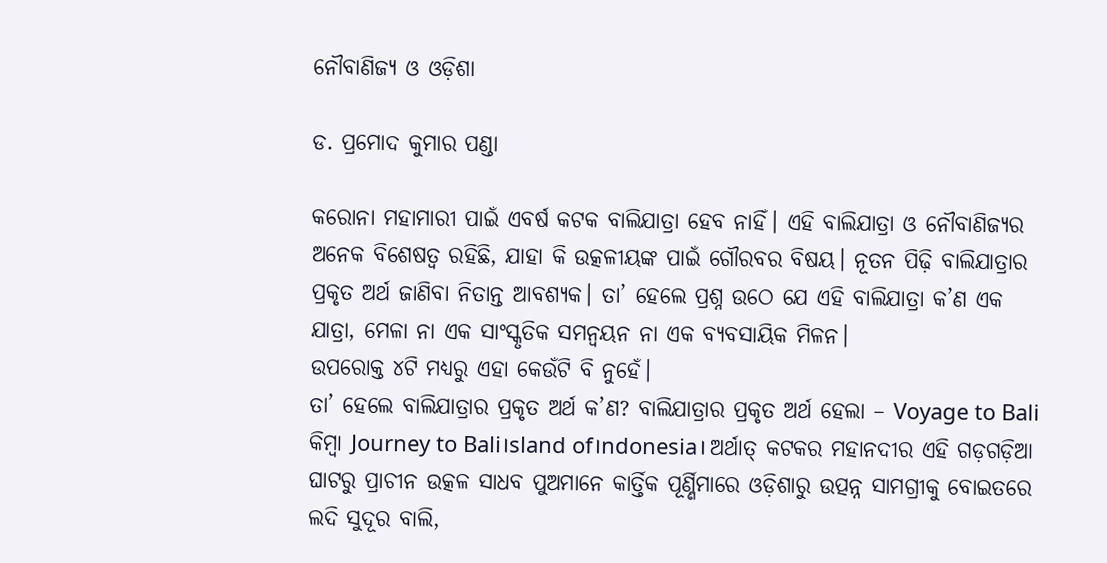ନୌବାଣିଜ୍ୟ ଓ ଓଡ଼ିଶା

ଡ. ପ୍ରମୋଦ କୁମାର ପଣ୍ଡା

କରୋନା ମହାମାରୀ ପାଇଁ ଏବର୍ଷ କଟକ ବାଲିଯାତ୍ରା ହେବ ନାହିଁ। ଏହି ବାଲିଯାତ୍ରା ଓ ନୌବାଣିଜ୍ୟର ଅନେକ ବିଶେଷତ୍ୱ ରହିଛି, ଯାହା କି ଉତ୍କଳୀୟଙ୍କ ପାଇଁ ଗୌରବର ବିଷୟ। ନୂତନ ପିଢ଼ି ବାଲିଯାତ୍ରାର ପ୍ରକୃତ ଅର୍ଥ ଜାଣିବା ନିତାନ୍ତ ଆବଶ୍ୟକ। ତା’ ହେଲେ ପ୍ରଶ୍ନ ଉଠେ ଯେ ଏହି ବାଲିଯାତ୍ରା କ’ଣ ଏକ ଯାତ୍ରା, ମେଳା ନା ଏକ ସାଂସ୍କୃତିକ ସମନ୍ବୟନ ନା ଏକ ବ୍ୟବସାୟିକ ମିଳନ।
ଉପରୋକ୍ତ ୪ଟି ମଧ୍ୟରୁ ଏହା କେଉଁଟି ବି ନୁହେଁ।
ତା’ ହେଲେ ବାଲିଯାତ୍ରାର ପ୍ରକୃତ ଅର୍ଥ କ’ଣ? ବାଲିଯାତ୍ରାର ପ୍ରକୃତ ଅର୍ଥ ହେଲା – Voyage to Bali କିମ୍ବା Journey to Bali।sland of।ndonesia। ଅର୍ଥାତ୍‌ କଟକର ମହାନଦୀର ଏହି ଗଡ଼ଗଡ଼ିଆ ଘାଟରୁ ପ୍ରାଚୀନ ଉତ୍କଳ ସାଧବ ପୁଅମାନେ କାର୍ତ୍ତିକ ପୂର୍ଣ୍ଣିମାରେ ଓଡ଼ିଶାରୁ ଉତ୍ପନ୍ନ ସାମଗ୍ରୀକୁ ବୋଇତରେ ଲଦି ସୁଦୂର ବାଲି,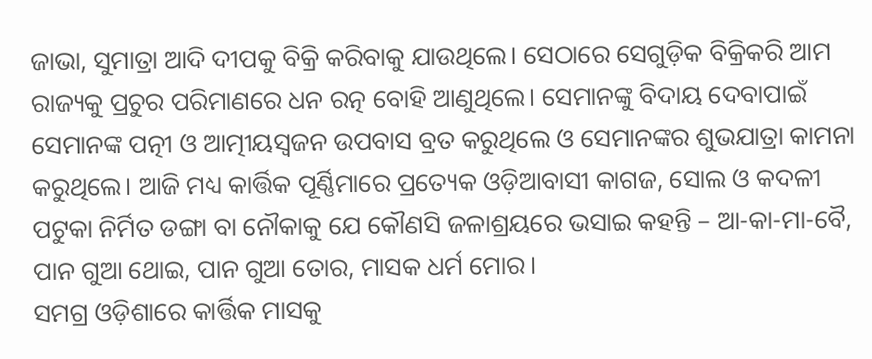ଜାଭା, ସୁମାତ୍ରା ଆଦି ଦୀପକୁ ବିକ୍ରି କରିବାକୁ ଯାଉଥିଲେ। ସେଠାରେ ସେଗୁଡ଼ିକ ବିକ୍ରିକରି ଆମ ରାଜ୍ୟକୁ ପ୍ରଚୁର ପରିମାଣରେ ଧନ ରତ୍ନ ବୋହି ଆଣୁଥିଲେ। ସେମାନଙ୍କୁ ବିଦାୟ ଦେବାପାଇଁ ସେମାନଙ୍କ ପତ୍ନୀ ଓ ଆତ୍ମୀୟସ୍ବଜନ ଉପବାସ ବ୍ରତ କରୁଥିଲେ ଓ ସେମାନଙ୍କର ଶୁଭଯାତ୍ରା କାମନା କରୁଥିଲେ। ଆଜି ମଧ୍ୟ କାର୍ତ୍ତିକ ପୂର୍ଣ୍ଣିମାରେ ପ୍ରତ୍ୟେକ ଓଡ଼ିଆବାସୀ କାଗଜ, ସୋଲ ଓ କଦଳୀ ପଟୁକା ନିର୍ମିତ ଡଙ୍ଗା ବା ନୌକାକୁ ଯେ କୌଣସି ଜଳାଶ୍ରୟରେ ଭସାଇ କହନ୍ତି – ଆ-କା-ମା-ବୈ, ପାନ ଗୁଆ ଥୋଇ, ପାନ ଗୁଆ ତୋର, ମାସକ ଧର୍ମ ମୋର।
ସମଗ୍ର ଓଡ଼ିଶାରେ କାର୍ତ୍ତିକ ମାସକୁ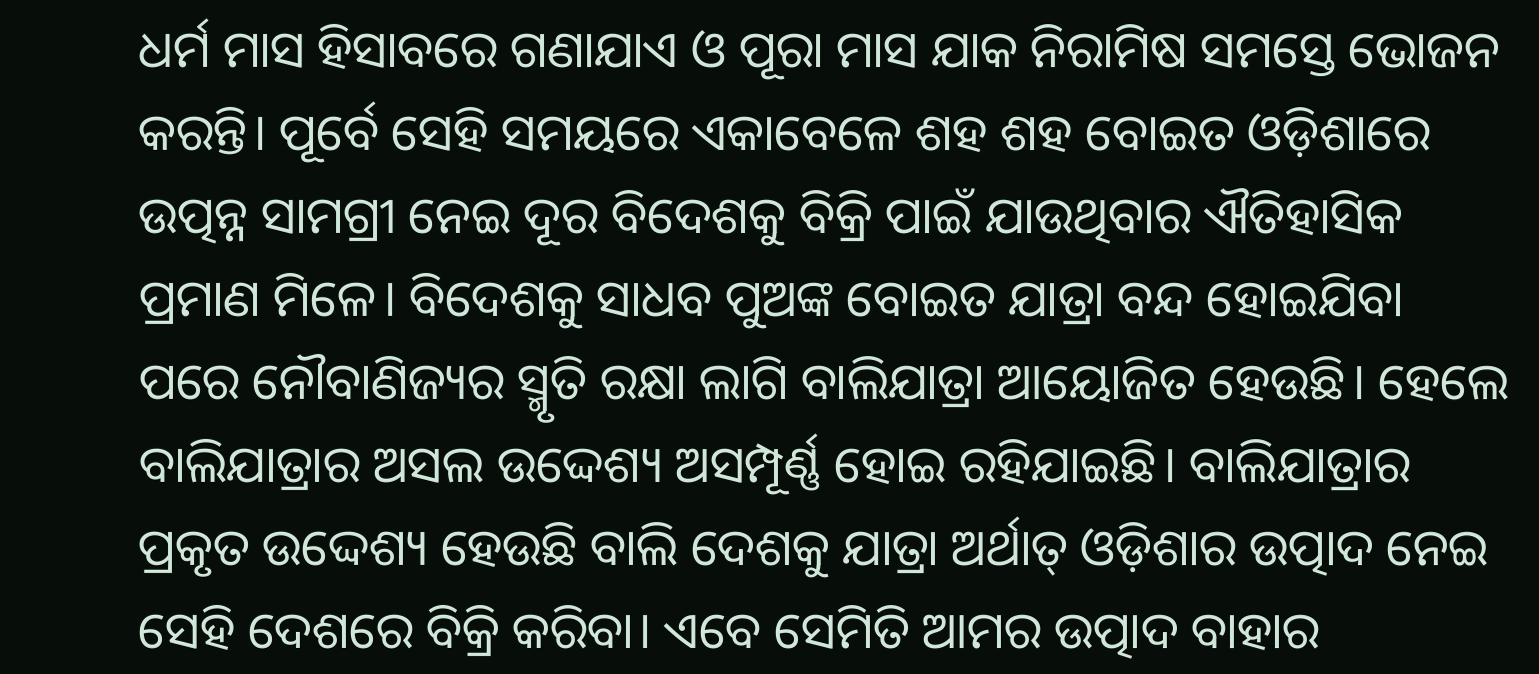ଧର୍ମ ମାସ ହିସାବରେ ଗଣାଯାଏ ଓ ପୂରା ମାସ ଯାକ ନିରାମିଷ ସମସ୍ତେ ଭୋଜନ କରନ୍ତି। ପୂର୍ବେ ସେହି ସମୟରେ ଏକାବେଳେ ଶହ ଶହ ବୋଇତ ଓଡ଼ିଶାରେ ଉତ୍ପନ୍ନ ସାମଗ୍ରୀ ନେଇ ଦୂର ବିଦେଶକୁ ବିକ୍ରି ପାଇଁ ଯାଉଥିବାର ଐତିହାସିକ ପ୍ରମାଣ ମିଳେ। ବିଦେଶକୁ ସାଧବ ପୁଅଙ୍କ ବୋଇତ ଯାତ୍ରା ବନ୍ଦ ହୋଇଯିବା ପରେ ନୌବାଣିଜ୍ୟର ସ୍ମୃତି ରକ୍ଷା ଲାଗି ବାଲିଯାତ୍ରା ଆୟୋଜିତ ହେଉଛି। ହେଲେ ବାଲିଯାତ୍ରାର ଅସଲ ଉଦ୍ଦେଶ୍ୟ ଅସମ୍ପୂର୍ଣ୍ଣ ହୋଇ ରହିଯାଇଛି। ବାଲିଯାତ୍ରାର ପ୍ରକୃତ ଉଦ୍ଦେଶ୍ୟ ହେଉଛି ବାଲି ଦେଶକୁ ଯାତ୍ରା ଅର୍ଥାତ୍‌ ଓଡ଼ିଶାର ଉତ୍ପାଦ ନେଇ ସେହି ଦେଶରେ ବିକ୍ରି କରିବା। ଏବେ ସେମିତି ଆମର ଉତ୍ପାଦ ବାହାର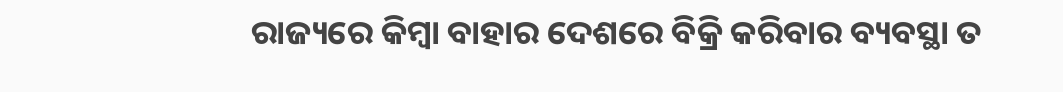ରାଜ୍ୟରେ କିମ୍ବା ବାହାର ଦେଶରେ ବିକ୍ରି କରିବାର ବ୍ୟବସ୍ଥା ତ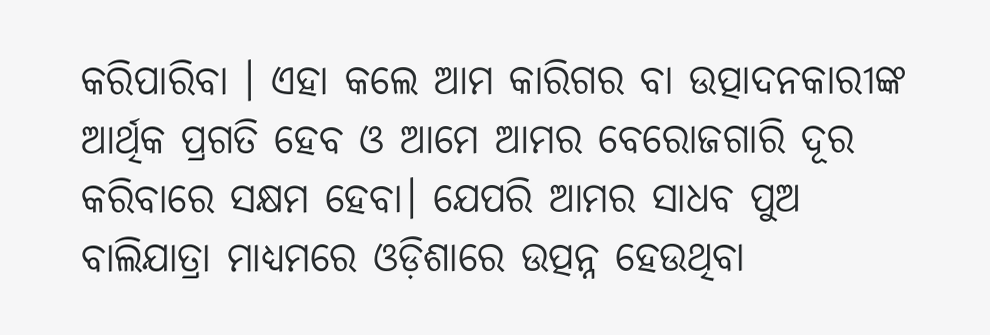କରିପାରିବା । ଏହା କଲେ ଆମ କାରିଗର ବା ଉତ୍ପାଦନକାରୀଙ୍କ ଆର୍ଥିକ ପ୍ରଗତି ହେବ ଓ ଆମେ ଆମର ବେରୋଜଗାରି ଦୂର କରିବାରେ ସକ୍ଷମ ହେବା। ଯେପରି ଆମର ସାଧବ ପୁଅ ବାଲିଯାତ୍ରା ମାଧ୍ୟମରେ ଓଡ଼ିଶାରେ ଉତ୍ପନ୍ନ ହେଉଥିବା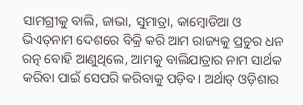ସାମଗ୍ରୀକୁ ବାଲି, ଜାଭା, ସୁମାତ୍ରା, କାମ୍ବୋଡିଆ ଓ ଭିଏତ୍‌ନାମ ଦେଶରେ ବିକ୍ରି କରି ଆମ ରାଜ୍ୟକୁ ପ୍ରଚୁର ଧନ ରତ୍ନ ବୋହି ଆଣୁଥିଲେ, ଆମକୁ ବାଲିଯାତ୍ରାର ନାମ ସାର୍ଥକ କରିବା ପାଇଁ ସେପରି କରିବାକୁ ପଡ଼ିବ। ଅର୍ଥାତ୍‌ ଓଡ଼ିଶାର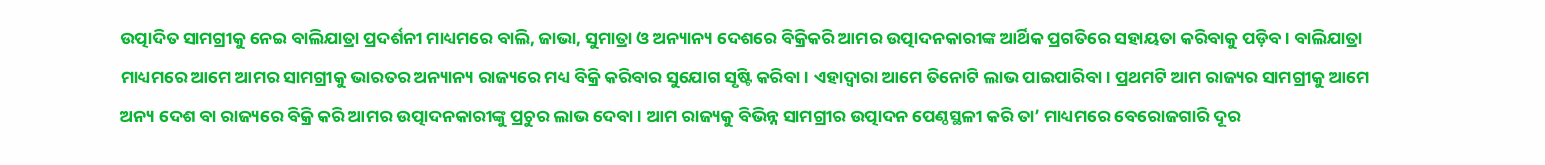ଉତ୍ପାଦିତ ସାମଗ୍ରୀକୁ ନେଇ ବାଲିଯାତ୍ରା ପ୍ରଦର୍ଶନୀ ମାଧ୍ୟମରେ ବାଲି, ଜାଭା, ସୁମାତ୍ରା ଓ ଅନ୍ୟାନ୍ୟ ଦେଶରେ ବିକ୍ରିକରି ଆମର ଉତ୍ପାଦନକାରୀଙ୍କ ଆର୍ଥିକ ପ୍ରଗତିରେ ସହାୟତା କରିବାକୁ ପଡ଼ିବ। ବାଲିଯାତ୍ରା ମାଧ୍ୟମରେ ଆମେ ଆମର ସାମଗ୍ରୀକୁ ଭାରତର ଅନ୍ୟାନ୍ୟ ରାଜ୍ୟରେ ମଧ୍ୟ ବିକ୍ରି କରିବାର ସୁଯୋଗ ସୃଷ୍ଟି କରିବା। ଏହାଦ୍ୱାରା ଆମେ ତିନୋଟି ଲାଭ ପାଇପାରିବା। ପ୍ରଥମଟି ଆମ ରାଜ୍ୟର ସାମଗ୍ରୀକୁ ଆମେ ଅନ୍ୟ ଦେଶ ବା ରାଜ୍ୟରେ ବିକ୍ରି କରି ଆମର ଉତ୍ପାଦନକାରୀଙ୍କୁ ପ୍ରଚୁର ଲାଭ ଦେବା। ଆମ ରାଜ୍ୟକୁ ବିଭିନ୍ନ ସାମଗ୍ରୀର ଉତ୍ପାଦନ ପେଣ୍ଠସ୍ଥଳୀ କରି ତା’ ମାଧ୍ୟମରେ ବେରୋଜଗାରି ଦୂର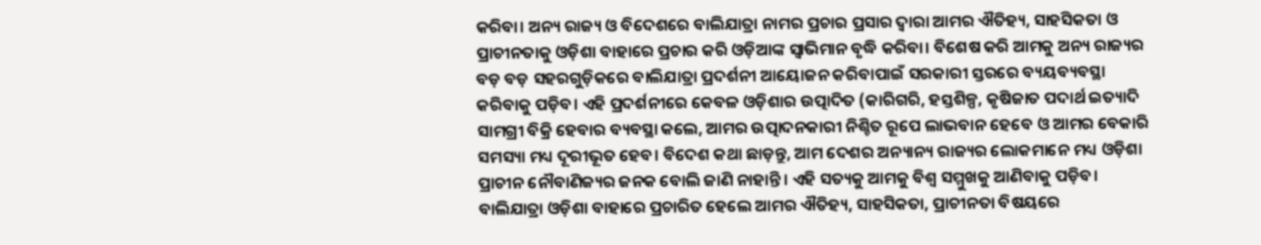କରିବା। ଅନ୍ୟ ରାଜ୍ୟ ଓ ବିଦେଶରେ ବାଲିଯାତ୍ରା ନାମର ପ୍ରଚାର ପ୍ରସାର ଦ୍ୱାରା ଆମର ଐତିହ୍ୟ, ସାହସିକତା ଓ ପ୍ରାଚୀନତାକୁ ଓଡ଼ିଶା ବାହାରେ ପ୍ରଚାର କରି ଓଡ଼ିଆଙ୍କ ସ୍ବାଭିମାନ ବୃଦ୍ଧି କରିବା। ବିଶେଷ କରି ଆମକୁ ଅନ୍ୟ ରାଜ୍ୟର ବଡ଼ ବଡ଼ ସହରଗୁଡ଼ିକରେ ବାଲିଯାତ୍ରା ପ୍ରଦର୍ଶନୀ ଆୟୋଜନ କରିବାପାଇଁ ସରକାରୀ ସ୍ତରରେ ବ୍ୟୟବ୍ୟବସ୍ଥା କରିବାକୁ ପଡ଼ିବ। ଏହି ପ୍ରଦର୍ଶନୀରେ କେବଳ ଓଡ଼ିଶାର ଉତ୍ପାଦିତ (କାରିଗରି, ହସ୍ତଶିଳ୍ପ, କୃଷିଜାତ ପଦାର୍ଥ ଇତ୍ୟାଦି ସାମଗ୍ରୀ ବିକ୍ରି ହେବାର ବ୍ୟବସ୍ଥା କଲେ, ଆମର ଉତ୍ପାଦନକାରୀ ନିଶ୍ଚିତ ରୂପେ ଲାଭବାନ ହେବେ ଓ ଆମର ବେକାରି ସମସ୍ୟା ମଧ୍ୟ ଦୂରୀଭୂତ ହେବ। ବିଦେଶ କଥା ଛାଡ଼ନ୍ତୁ, ଆମ ଦେଶର ଅନ୍ୟାନ୍ୟ ରାଜ୍ୟର ଲୋକମାନେ ମଧ୍ୟ ଓଡ଼ିଶା ପ୍ରାଚୀନ ନୌବାଣିଜ୍ୟର ଜନକ ବୋଲି ଜାଣି ନାହାନ୍ତି। ଏହି ସତ୍ୟକୁ ଆମକୁ ବିଶ୍ୱ ସମ୍ମୁଖକୁ ଆଣିବାକୁ ପଡ଼ିବ। ବାଲିଯାତ୍ରା ଓଡ଼ିଶା ବାହାରେ ପ୍ରଚାରିତ ହେଲେ ଆମର ଐତିହ୍ୟ, ସାହସିକତା, ପ୍ରାଚୀନତା ବିଷୟରେ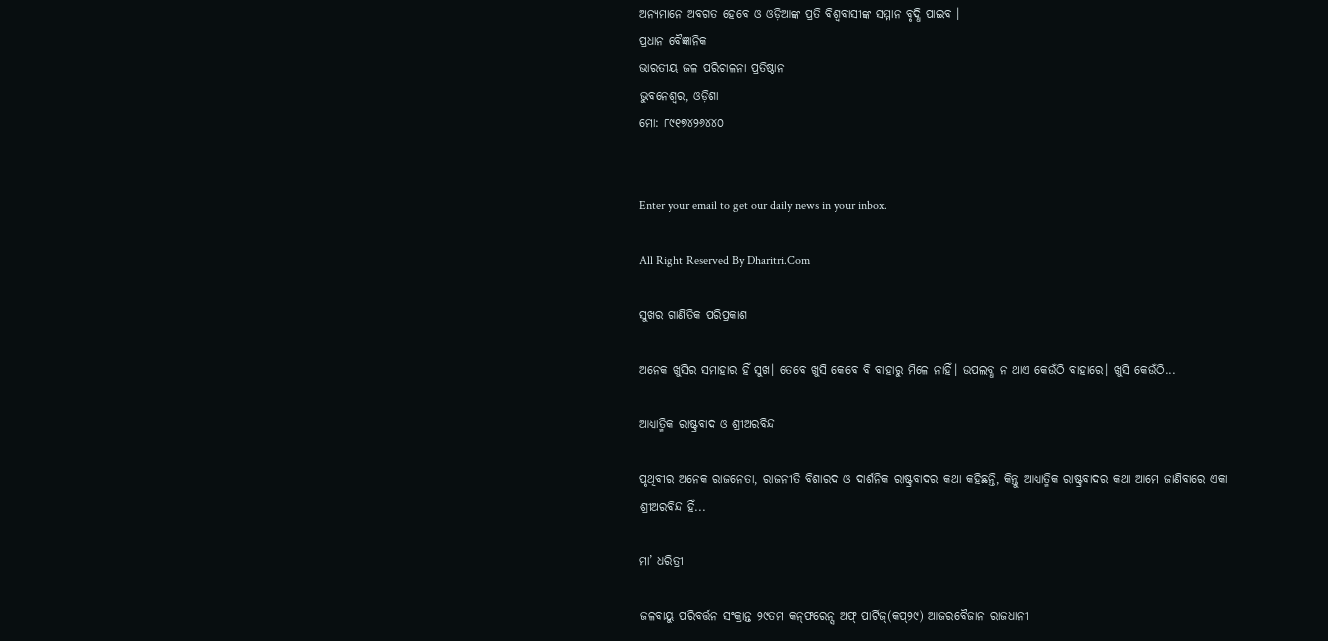ଅନ୍ୟମାନେ ଅବଗତ ହେବେ ଓ ଓଡ଼ିଆଙ୍କ ପ୍ରତି ବିଶ୍ୱବାସୀଙ୍କ ସମ୍ମାନ ବୃଦ୍ଧି ପାଇବ ।
ପ୍ରଧାନ ବୈଜ୍ଞାନିକ
ଭାରତୀୟ ଜଳ ପରିଚାଳନା ପ୍ରତିଷ୍ଠାନ
ଭୁବନେଶ୍ୱର, ଓଡ଼ିଶା
ମୋ: ୮୯୧୭୪୨୬୪୪୦


Enter your email to get our daily news in your inbox.

All Right Reserved By Dharitri.Com

ସୁଖର ଗାଣିତିକ ପରିପ୍ରକାଶ

ଅନେକ ଖୁସିର ସମାହାର ହିଁ ସୁଖ। ତେବେ ଖୁସି କେବେ ବି ବାହାରୁ ମିଳେ ନାହିଁ। ଉପଲବ୍ଧ ନ ଥାଏ କେଉଁଠି ବାହାରେ। ଖୁସି କେଉଁଠି...

ଆଧ୍ୟାତ୍ମିକ ରାଷ୍ଟ୍ରବାଦ ଓ ଶ୍ରୀଅରବିନ୍ଦ

ପୃଥିବୀର ଅନେକ ରାଜନେତା, ରାଜନୀତି ବିଶାରଦ ଓ ଦାର୍ଶନିକ ରାଷ୍ଟ୍ରବାଦର କଥା କହିଛନ୍ତି, କିନ୍ତୁ ଆଧ୍ୟାତ୍ମିକ ରାଷ୍ଟ୍ରବାଦର କଥା ଆମେ ଜାଣିବାରେ ଏକା ଶ୍ରୀଅରବିନ୍ଦ ହିଁ...

ମା’ ଧରିତ୍ରୀ

ଜଳବାୟୁ ପରିବର୍ତ୍ତନ ସଂକ୍ରାନ୍ତ ୨୯ତମ କନ୍‌ଫରେନ୍ସ ଅଫ୍‌ ପାର୍ଟିଜ୍‌(କପ୍‌୨୯) ଆଜରବୈଜାନ ରାଜଧାନୀ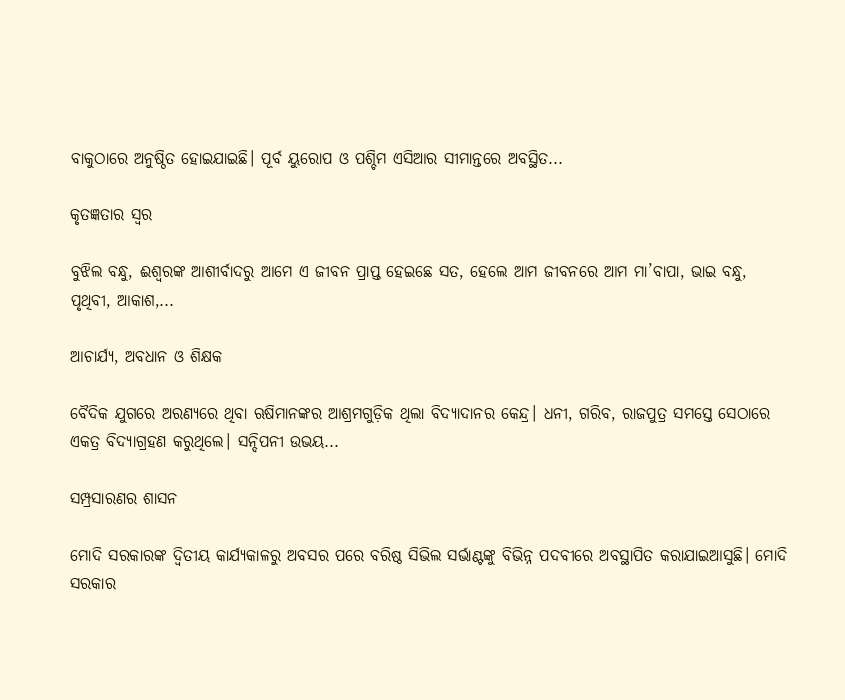ବାକୁଠାରେ ଅନୁଷ୍ଠିତ ହୋଇଯାଇଛି। ପୂର୍ବ ୟୁରୋପ ଓ ପଶ୍ଚିମ ଏସିଆର ସୀମାନ୍ତରେ ଅବସ୍ଥିତ...

କୃତଜ୍ଞତାର ସ୍ବର

ବୁଝିଲ ବନ୍ଧୁ, ଈଶ୍ବରଙ୍କ ଆଶୀର୍ବାଦରୁ ଆମେ ଏ ଜୀବନ ପ୍ରାପ୍ତ ହେଇଛେ ସତ, ହେଲେ ଆମ ଜୀବନରେ ଆମ ମା’ବାପା, ଭାଇ ବନ୍ଧୁ, ପୃଥିବୀ, ଆକାଶ,...

ଆଚାର୍ଯ୍ୟ, ଅବଧାନ ଓ ଶିକ୍ଷକ

ବୈଦିକ ଯୁଗରେ ଅରଣ୍ୟରେ ଥିବା ଋଷିମାନଙ୍କର ଆଶ୍ରମଗୁଡ଼ିକ ଥିଲା ବିଦ୍ୟାଦାନର କେନ୍ଦ୍ର। ଧନୀ, ଗରିବ, ରାଜପୁତ୍ର ସମସ୍ତେ ସେଠାରେ ଏକତ୍ର ବିଦ୍ୟାଗ୍ରହଣ କରୁଥିଲେ। ସନ୍ଦିପନୀ ଉଭୟ...

ସମ୍ପ୍ରସାରଣର ଶାସନ

ମୋଦି ସରକାରଙ୍କ ଦ୍ୱିତୀୟ କାର୍ଯ୍ୟକାଳରୁ ଅବସର ପରେ ବରିଷ୍ଠ ସିଭିଲ ସର୍ଭାଣ୍ଟଙ୍କୁ ବିଭିନ୍ନ ପଦବୀରେ ଅବସ୍ଥାପିତ କରାଯାଇଆସୁଛି। ମୋଦି ସରକାର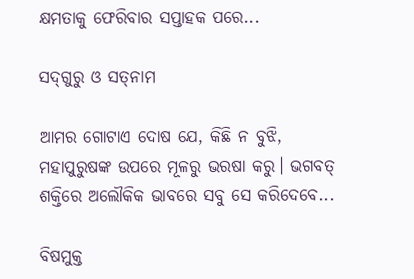କ୍ଷମତାକୁ ଫେରିବାର ସପ୍ତାହକ ପରେ...

ସଦ୍‌ଗୁରୁ ଓ ସତ୍‌ନାମ

ଆମର ଗୋଟାଏ ଦୋଷ ଯେ, କିଛି ନ ବୁଝି, ମହାପୁରୁଷଙ୍କ ଉପରେ ମୂଳରୁ ଭରଷା କରୁ। ଭଗବତ୍‌ ଶକ୍ତିରେ ଅଲୌକିକ ଭାବରେ ସବୁ ସେ କରିଦେବେ...

ବିଷମୁକ୍ତ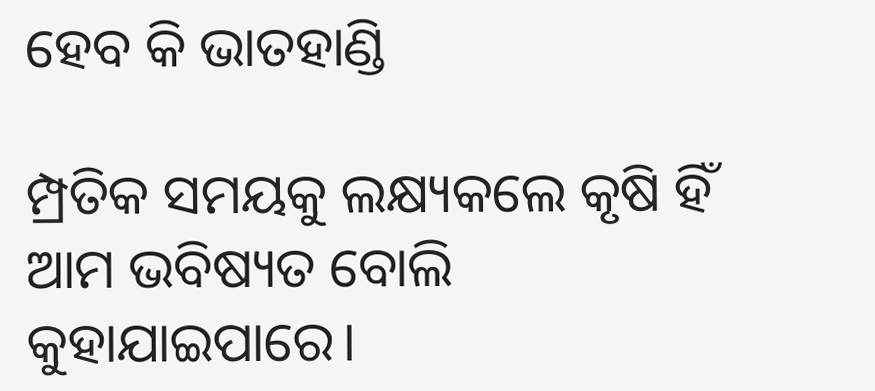ହେବ କି ଭାତହାଣ୍ଡି

ମ୍ପ୍ରତିକ ସମୟକୁ ଲକ୍ଷ୍ୟକଲେ କୃଷି ହିଁ ଆମ ଭବିଷ୍ୟତ ବୋଲି କୁହାଯାଇପାରେ।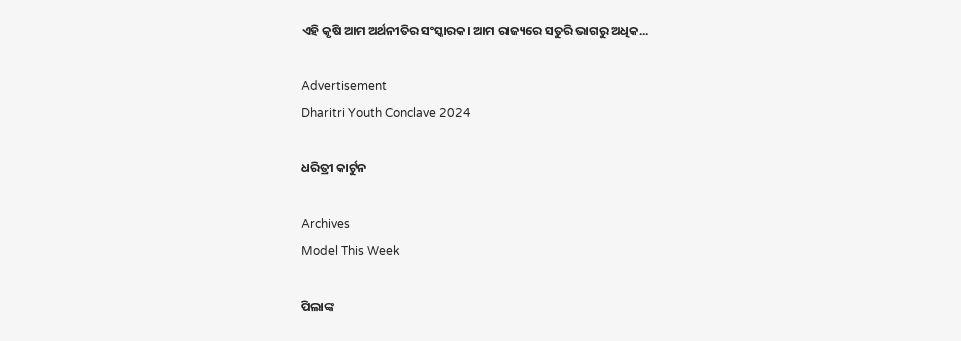ଏହି କୃଷି ଆମ ଅର୍ଥନୀତିର ସଂସ୍କାରକ। ଆମ ରାଜ୍ୟରେ ସତୁରି ଭାଗରୁ ଅଧିକ...

Advertisement
Dharitri Youth Conclave 2024

ଧରିତ୍ରୀ କାର୍ଟୁନ

Archives
Model This Week

ପିଲାଙ୍କ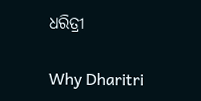ଧରିତ୍ରୀ

Why Dharitri